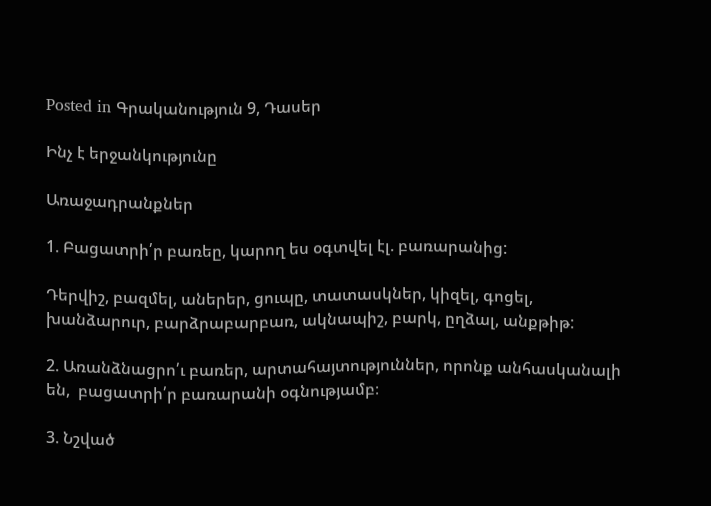Posted in Գրականություն 9, Դասեր

Ինչ է երջանկությունը

Առաջադրանքներ

1. Բացատրի՛ր բառեը, կարող ես օգտվել էլ. բառարանից:

Դերվիշ, բազմել, աներեր, ցուպը, տատասկներ, կիզել, գոցել, խանձարուր, բարձրաբարբառ, ակնապիշ, բարկ, ըղձալ, անքթիթ:

2. Առանձնացրո՛ւ բառեր, արտահայտություններ, որոնք անհասկանալի են,  բացատրի՛ր բառարանի օգնությամբ։

3. Նշված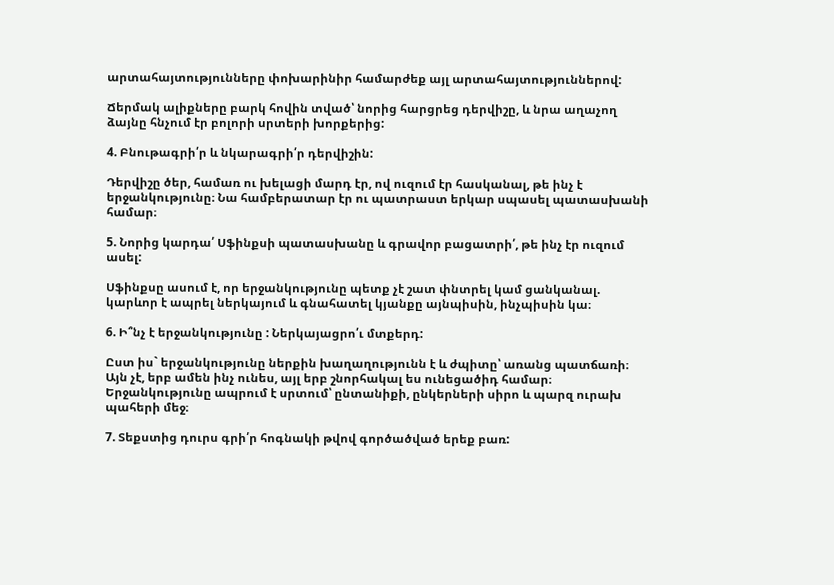արտահայտությունները փոխարինիր համարժեք այլ արտահայտություններով:

Ճերմակ ալիքները բարկ հովին տված՝ նորից հարցրեց դերվիշը, և նրա աղաչող ձայնը հնչում էր բոլորի սրտերի խորքերից:

4. Բնութագրի՛ր և նկարագրի՛ր դերվիշին:

Դերվիշը ծեր, համառ ու խելացի մարդ էր, ով ուզում էր հասկանալ, թե ինչ է երջանկությունը։ Նա համբերատար էր ու պատրաստ երկար սպասել պատասխանի համար։

5. Նորից կարդա՛ Սֆինքսի պատասխանը և գրավոր բացատրի՛, թե ինչ էր ուզում ասել:

Սֆինքսը ասում է, որ երջանկությունը պետք չէ շատ փնտրել կամ ցանկանալ. կարևոր է ապրել ներկայում և գնահատել կյանքը այնպիսին, ինչպիսին կա։

6. Ի՞նչ է երջանկությունը : Ներկայացրո՛ւ մտքերդ:

Ըստ իս` երջանկությունը ներքին խաղաղությունն է և ժպիտը՝ առանց պատճառի։ Այն չէ, երբ ամեն ինչ ունես, այլ երբ շնորհակալ ես ունեցածիդ համար։ Երջանկությունը ապրում է սրտում՝ ընտանիքի, ընկերների սիրո և պարզ ուրախ պահերի մեջ։

7. Տեքստից դուրս գրի՛ր հոգնակի թվով գործածված երեք բառ: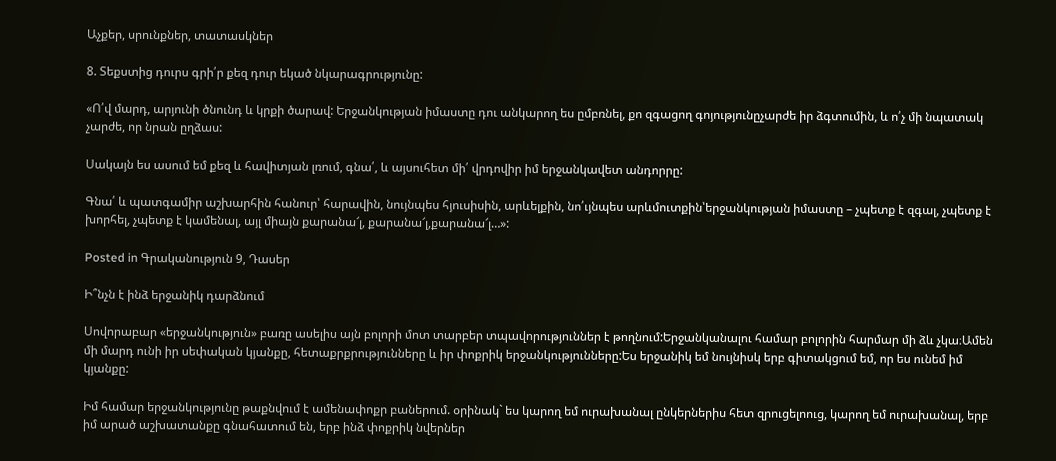Աչքեր, սրունքներ, տատասկներ

8. Տեքստից դուրս գրի՛ր քեզ դուր եկած նկարագրությունը:

«Ո՛վ մարդ, արյունի ծնունդ և կրքի ծարավ: Երջանկության իմաստը դու անկարող ես ըմբռնել, քո զգացող գոյությունըչարժե իր ձգտումին, և ո՛չ մի նպատակ չարժե, որ նրան ըղձաս:

Սակայն ես ասում եմ քեզ և հավիտյան լռում, գնա՛, և այսուհետ մի՛ վրդովիր իմ երջանկավետ անդորրը:

Գնա՛ և պատգամիր աշխարհին հանուր՝ հարավին, նույնպես հյուսիսին, արևելքին, նո՛ւյնպես արևմուտքին՝երջանկության իմաստը – չպետք է զգալ, չպետք է խորհել, չպետք է կամենալ, այլ միայն քարանա՜լ, քարանա՜լ,քարանա՜լ…»:

Posted in Գրականություն 9, Դասեր

Ի՞նչն է ինձ երջանիկ դարձնում

Սովորաբար «երջանկություն» բառը ասելիս այն բոլորի մոտ տարբեր տպավորություններ է թողնում:Երջանկանալու համար բոլորին հարմար մի ձև չկա։Ամեն մի մարդ ունի իր սեփական կյանքը, հետաքրքրությունները և իր փոքրիկ երջանկությունները:Ես երջանիկ եմ նույնիսկ երբ գիտակցում եմ, որ ես ունեմ իմ կյանքը:

Իմ համար երջանկությունը թաքնվում է ամենափոքր բաներում. օրինակ` ես կարող եմ ուրախանալ ընկերներիս հետ զրուցելոուց, կարող եմ ուրախանալ, երբ իմ արած աշխատանքը գնահատում են, երբ ինձ փոքրիկ նվերներ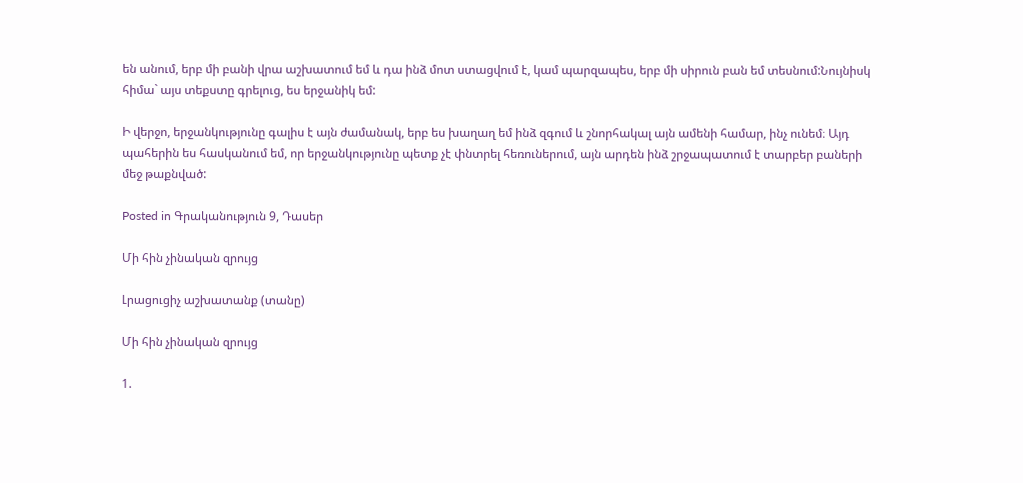են անում, երբ մի բանի վրա աշխատում եմ և դա ինձ մոտ ստացվում է, կամ պարզապես, երբ մի սիրուն բան եմ տեսնում:Նույնիսկ հիմա` այս տեքստը գրելուց, ես երջանիկ եմ:

Ի վերջո, երջանկությունը գալիս է այն ժամանակ, երբ ես խաղաղ եմ ինձ զգում և շնորհակալ այն ամենի համար, ինչ ունեմ։ Այդ պահերին ես հասկանում եմ, որ երջանկությունը պետք չէ փնտրել հեռուներում, այն արդեն ինձ շրջապատում է տարբեր բաների մեջ թաքնված:

Posted in Գրականություն 9, Դասեր

Մի հին չինական զրույց

Լրացուցիչ աշխատանք (տանը)

Մի հին չինական զրույց

1.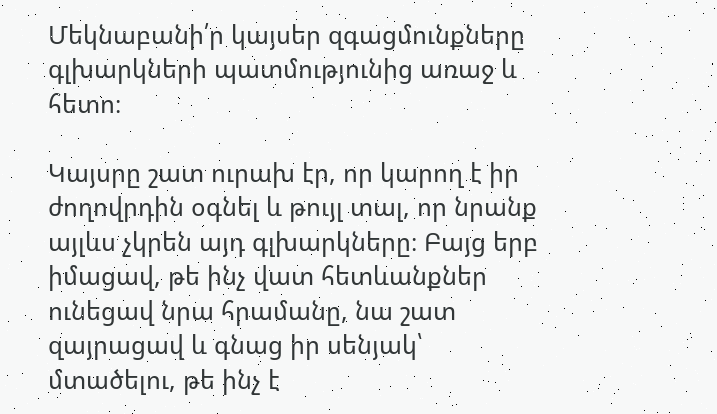Մեկնաբանի՛ր կայսեր զգացմունքները գլխարկների պատմությունից առաջ և հետո։

Կայսրը շատ ուրախ էր, որ կարող է իր ժողովրդին օգնել և թույլ տալ, որ նրանք այլևս չկրեն այդ գլխարկները։ Բայց երբ իմացավ, թե ինչ վատ հետևանքներ ունեցավ նրա հրամանը, նա շատ զայրացավ և գնաց իր սենյակ՝ մտածելու, թե ինչ է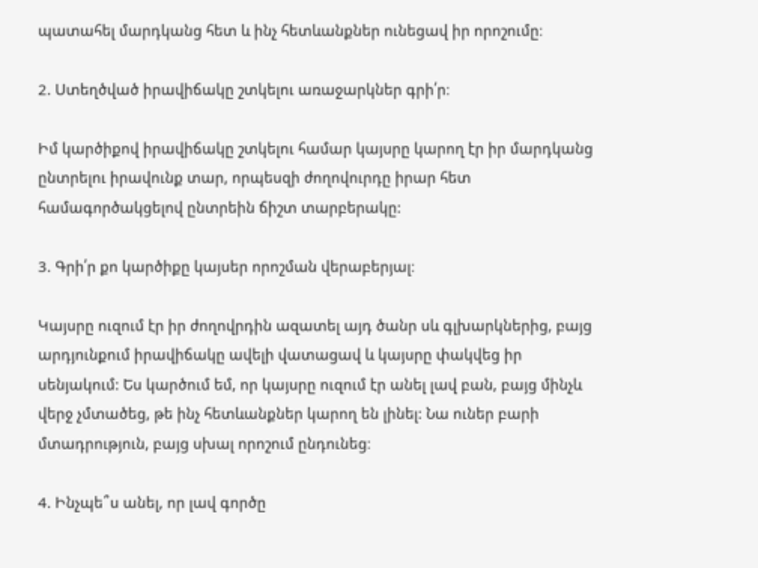պատահել մարդկանց հետ և ինչ հետևանքներ ունեցավ իր որոշումը։

2. Ստեղծված իրավիճակը շտկելու առաջարկներ գրի՛ր։

Իմ կարծիքով իրավիճակը շտկելու համար կայսրը կարող էր իր մարդկանց ընտրելու իրավունք տար, որպեսզի ժողովուրդը իրար հետ համագործակցելով ընտրեին ճիշտ տարբերակը:

3. Գրի՛ր քո կարծիքը կայսեր որոշման վերաբերյալ։

Կայսրը ուզում էր իր ժողովրդին ազատել այդ ծանր սև գլխարկներից, բայց արդյունքում իրավիճակը ավելի վատացավ և կայսրը փակվեց իր սենյակում: Ես կարծում եմ, որ կայսրը ուզում էր անել լավ բան, բայց մինչև վերջ չմտածեց, թե ինչ հետևանքներ կարող են լինել: Նա ուներ բարի մտադրություն, բայց սխալ որոշում ընդունեց։

4. Ինչպե՞ս անել, որ լավ գործը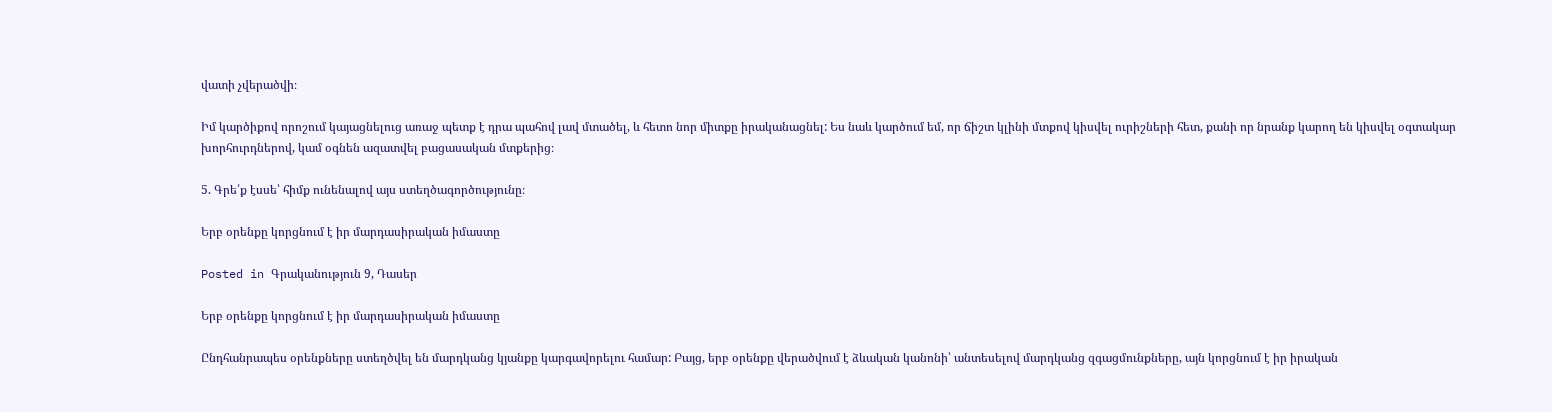վատի չվերածվի։

Իմ կարծիքով որոշում կայացնելուց առաջ պետք է դրա պահով լավ մտածել, և հետո նոր միտքը իրականացնել: Ես նաև կարծում եմ, որ ճիշտ կլինի մտքով կիսվել ուրիշների հետ, քանի որ նրանք կարող են կիսվել օգտակար խորհուրդներով, կամ օգնեն ազատվել բացասական մտքերից։

5. Գրե՛ք էսսե՝ հիմք ունենալով այս ստեղծագործությունը։

Երբ օրենքը կորցնում է իր մարդասիրական իմաստը

Posted in Գրականություն 9, Դասեր

Երբ օրենքը կորցնում է իր մարդասիրական իմաստը

Ընդհանրապես օրենքները ստեղծվել են մարդկանց կյանքը կարգավորելու համար: Բայց, երբ օրենքը վերածվում է ձևական կանոնի՝ անտեսելով մարդկանց զգացմունքները, այն կորցնում է իր իրական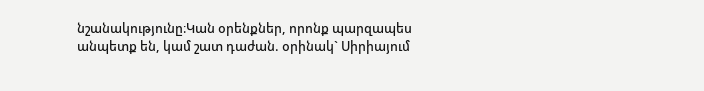նշանակությունը։Կան օրենքներ, որոնք պարզապես անպետք են, կամ շատ դաժան. օրինակ` Սիրիայում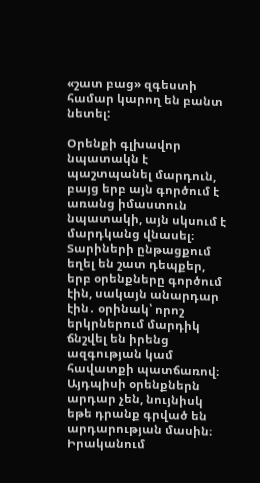«շատ բաց» զգեստի համար կարող են բանտ նետել:

Օրենքի գլխավոր նպատակն է պաշտպանել մարդուն, բայց երբ այն գործում է առանց իմաստուն նպատակի, այն սկսում է մարդկանց վնասել։ Տարիների ընթացքում եղել են շատ դեպքեր, երբ օրենքները գործում էին, սակայն անարդար էին․ օրինակ՝ որոշ երկրներում մարդիկ ճնշվել են իրենց ազգության կամ հավատքի պատճառով։ Այդպիսի օրենքներն արդար չեն, նույնիսկ եթե դրանք գրված են արդարության մասին։ Իրականում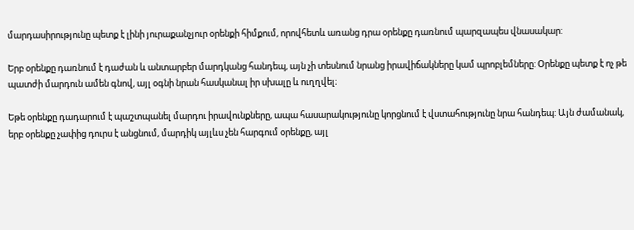մարդասիրությունը պետք է լինի յուրաքանչյուր օրենքի հիմքում, որովհետև առանց դրա օրենքը դառնում պարզապես վնասակար:

Երբ օրենքը դառնում է դաժան և անտարբեր մարդկանց հանդեպ, այն չի տեսնում նրանց իրավիճակները կամ պրոբլեմները: Օրենքը պետք է ոչ թե պատժի մարդուն ամեն գնով, այլ օգնի նրան հասկանալ իր սխալը և ուղղվել։

Եթե օրենքը դադարում է պաշտպանել մարդու իրավունքները, ապա հասարակությունը կորցնում է վստահությունը նրա հանդեպ: Այն ժամանակ, երբ օրենքը չափից դուրս է անցնում, մարդիկ այլևս չեն հարգում օրենքը, այլ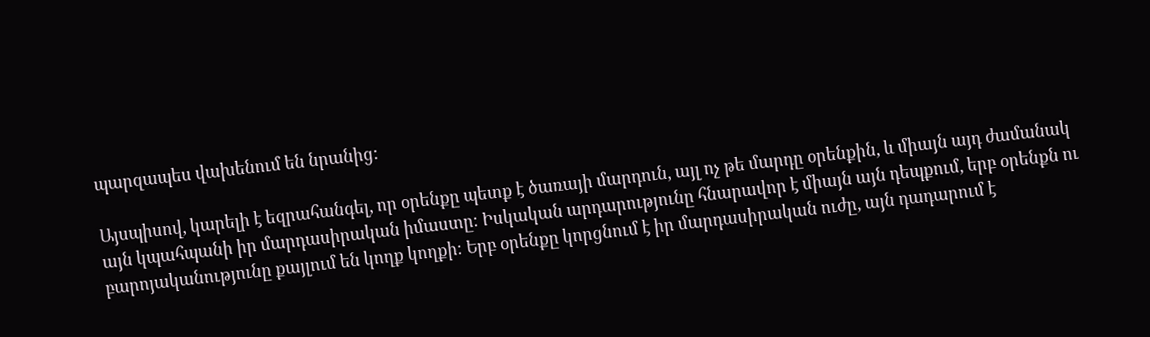պարզապես վախենում են նրանից:

Այսպիսով, կարելի է եզրահանգել, որ օրենքը պետք է ծառայի մարդուն, այլ ոչ թե մարդը օրենքին, և միայն այդ ժամանակ այն կպահպանի իր մարդասիրական իմաստը։ Իսկական արդարությունը հնարավոր է միայն այն դեպքում, երբ օրենքն ու բարոյականությունը քայլում են կողք կողքի։ Երբ օրենքը կորցնում է իր մարդասիրական ուժը, այն դադարում է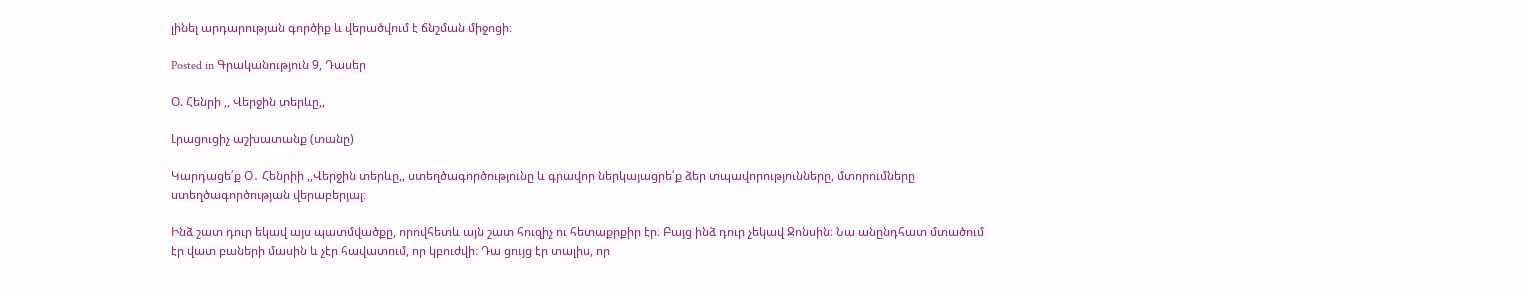լինել արդարության գործիք և վերածվում է ճնշման միջոցի։

Posted in Գրականություն 9, Դասեր

Օ. Հենրի ,, Վերջին տերևը,,

Լրացուցիչ աշխատանք (տանը)

Կարդացե՛ք Օ․ Հենրիի ,,Վերջին տերևը,, ստեղծագործությունը և գրավոր ներկայացրե՛ք ձեր տպավորությունները, մտորումները ստեղծագործության վերաբերյալ։

Ինձ շատ դուր եկավ այս պատմվածքը, որովհետև այն շատ հուզիչ ու հետաքրքիր էր։ Բայց ինձ դուր չեկավ Ջոնսին։ Նա անընդհատ մտածում էր վատ բաների մասին և չէր հավատում, որ կբուժվի։ Դա ցույց էր տալիս, որ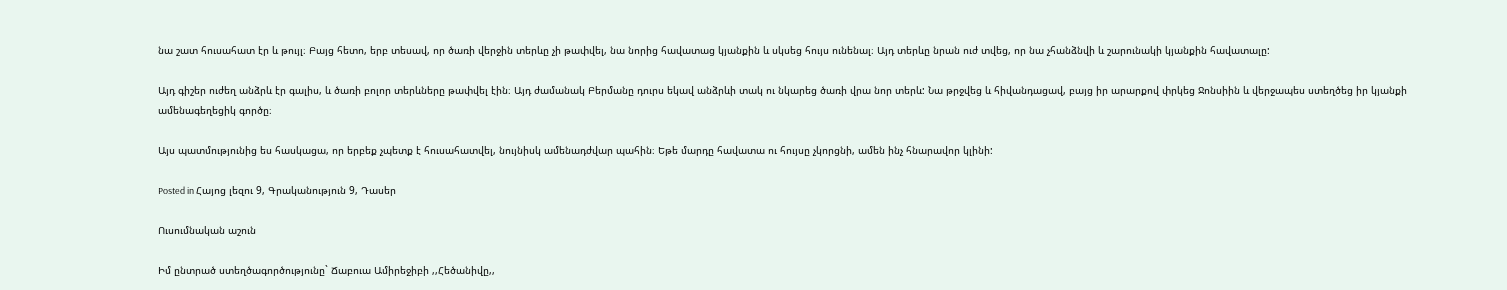նա շատ հուսահատ էր և թույլ։ Բայց հետո, երբ տեսավ, որ ծառի վերջին տերևը չի թափվել, նա նորից հավատաց կյանքին և սկսեց հույս ունենալ։ Այդ տերևը նրան ուժ տվեց, որ նա չհանձնվի և շարունակի կյանքին հավատալը:

Այդ գիշեր ուժեղ անձրև էր գալիս, և ծառի բոլոր տերևները թափվել էին։ Այդ ժամանակ Բերմանը դուրս եկավ անձրևի տակ ու նկարեց ծառի վրա նոր տերև: Նա թրջվեց և հիվանդացավ, բայց իր արարքով փրկեց Ջոնսիին և վերջապես ստեղծեց իր կյանքի ամենագեղեցիկ գործը։

Այս պատմությունից ես հասկացա, որ երբեք չպետք է հուսահատվել, նույնիսկ ամենադժվար պահին։ Եթե մարդը հավատա ու հույսը չկորցնի, ամեն ինչ հնարավոր կլինի:

Posted in Հայոց լեզու 9, Գրականություն 9, Դասեր

Ուսումնական աշուն

Իմ ընտրած ստեղծագործությունը` Ճաբուա Ամիրեջիբի ,,Հեծանիվը,,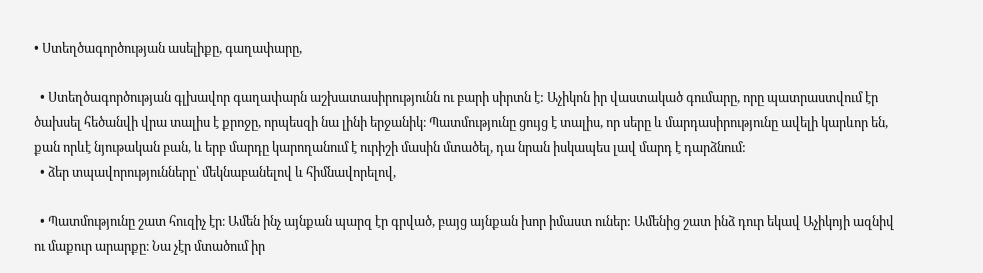• Ստեղծագործության ասելիքը, գաղափարը,

  • Ստեղծագործության գլխավոր գաղափարն աշխատասիրությունն ու բարի սիրտն է: Աչիկոն իր վաստակած գումարը, որը պատրաստվում էր ծախսել հեծանվի վրա տալիս է քրոջը, որպեսզի նա լինի երջանիկ։ Պատմությունը ցույց է տալիս, որ սերը և մարդասիրությունը ավելի կարևոր են, քան որևէ նյութական բան, և երբ մարդը կարողանում է ուրիշի մասին մտածել, դա նրան իսկապես լավ մարդ է դարձնում:
  • ձեր տպավորությունները՝ մեկնաբանելով և հիմնավորելով,

  • Պատմությունը շատ հուզիչ էր։ Ամեն ինչ այնքան պարզ էր գրված, բայց այնքան խոր իմաստ ուներ: Ամենից շատ ինձ դուր եկավ Աչիկոյի ազնիվ ու մաքուր արարքը։ Նա չէր մտածում իր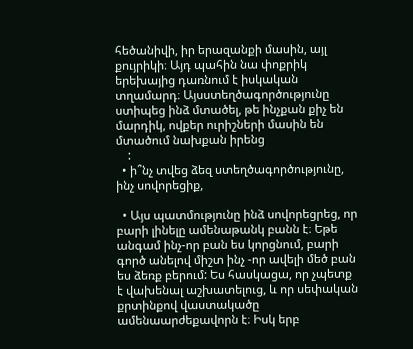հեծանիվի, իր երազանքի մասին, այլ քույրիկի։ Այդ պահին նա փոքրիկ երեխայից դառնում է իսկական տղամարդ։ Այսստեղծագործությունը ստիպեց ինձ մտածել, թե ինչքան քիչ են մարդիկ, ովքեր ուրիշների մասին են մտածում նախքան իրենց
    :
  • ի՞նչ տվեց ձեզ ստեղծագործությունը, ինչ սովորեցիք,

  • Այս պատմությունը ինձ սովորեցրեց, որ բարի լինելը ամենաթանկ բանն է։ Եթե անգամ ինչ-որ բան ես կորցնում, բարի գործ անելով միշտ ինչ -որ ավելի մեծ բան ես ձեռք բերում: Ես հասկացա, որ չպետք է վախենալ աշխատելուց, և որ սեփական քրտինքով վաստակածը ամենաարժեքավորն է։ Իսկ երբ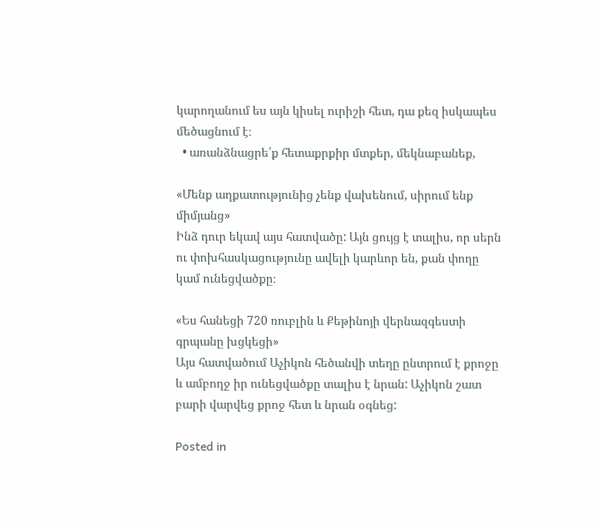կարողանում ես այն կիսել ուրիշի հետ, դա քեզ իսկապես մեծացնում է։
  • առանձնացրե՛ք հետաքրքիր մտքեր, մեկնաբանեք,

«Մենք աղքատությունից չենք վախենում, սիրում ենք միմյանց»
Ինձ դուր եկավ այս հատվածը: Այն ցույց է տալիս, որ սերն ու փոխհասկացությունը ավելի կարևոր են, քան փողը կամ ունեցվածքը։

«Ես հանեցի 720 ռուբլին և Քեթինոյի վերնազգեստի գրպանը խցկեցի»
Այս հատվածում Աչիկոն հեծանվի տեղը ընտրում է քրոջը և ամբողջ իր ունեցվածքը տալիս է նրան: Աչիկոն շատ բարի վարվեց քրոջ հետ և նրան օգնեց:

Posted in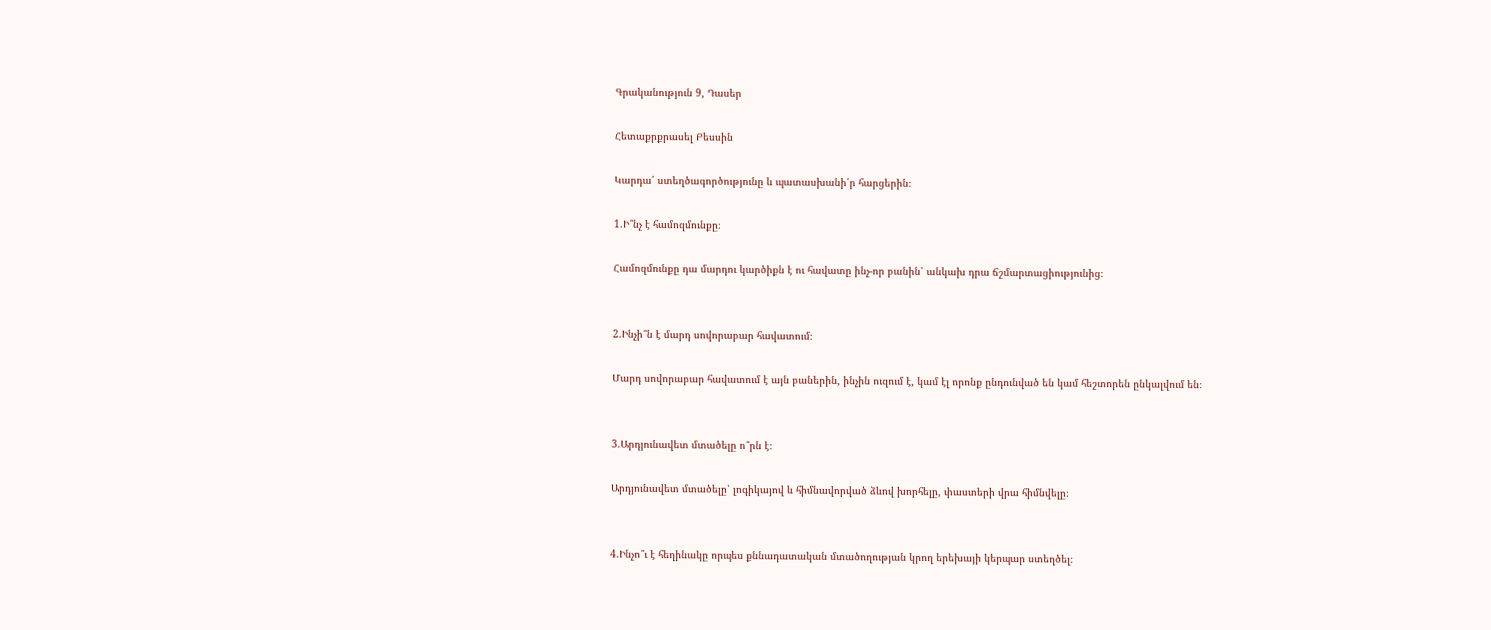Գրականություն 9, Դասեր

Հետաքրքրասել Բեսսին

Կարդա՛ ստեղծագործությունը և պատասխանի՛ր հարցերին։

1.Ի՞նչ է համոզմունքը։

Համոզմունքը դա մարդու կարծիքն է ու հավատը ինչ-որ բանին՝ անկախ դրա ճշմարտացիությունից։


2.Ինչի՞ն է մարդ սովորաբար հավատում։

Մարդ սովորաբար հավատում է այն բաներին, ինչին ուզում է, կամ էլ որոնք ընդունված են կամ հեշտորեն ընկալվում են։


3.Արդյունավետ մտածելը ո՞րն է։

Արդյունավետ մտածելը՝ լոգիկայով և հիմնավորված ձևով խորհելը, փաստերի վրա հիմնվելը։


4.Ինչո՞ւ է հեղինակը որպես քննադատական մտածողության կրող երեխայի կերպար ստեղծել։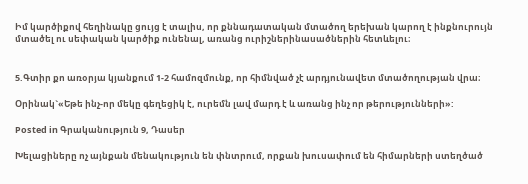Իմ կարծիքով հեղինակը ցույց է տալիս, որ քննադատական մտածող երեխան կարող է ինքնուրույն մտածել ու սեփական կարծիք ունենալ, առանց ուրիշներինասածներին հետևելու։


5.Գտիր քո առօրյա կյանքում 1-2 համոզմունք, որ հիմնված չէ արդյունավետ մտածողության վրա։

Օրինակ`«Եթե ինչ-որ մեկը գեղեցիկ է, ուրեմն լավ մարդ է և առանց ինչ որ թերությունների»:

Posted in Գրականություն 9, Դասեր

Խելացիները ոչ այնքան մենակություն են փնտրում, որքան խուսափում են հիմարների ստեղծած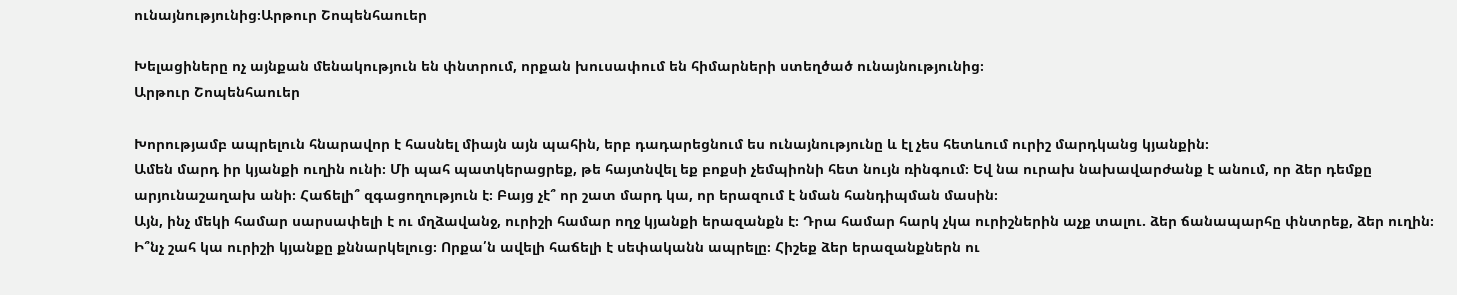ունայնությունից։Արթուր Շոպենհաուեր

Խելացիները ոչ այնքան մենակություն են փնտրում, որքան խուսափում են հիմարների ստեղծած ունայնությունից։
Արթուր Շոպենհաուեր

Խորությամբ ապրելուն հնարավոր է հասնել միայն այն պահին, երբ դադարեցնում ես ունայնությունը և էլ չես հետևում ուրիշ մարդկանց կյանքին։
Ամեն մարդ իր կյանքի ուղին ունի։ Մի պահ պատկերացրեք, թե հայտնվել եք բոքսի չեմպիոնի հետ նույն ռինգում։ Եվ նա ուրախ նախավարժանք է անում, որ ձեր դեմքը արյունաշաղախ անի։ Հաճելի՞ զգացողություն է։ Բայց չէ՞ որ շատ մարդ կա, որ երազում է նման հանդիպման մասին։
Այն, ինչ մեկի համար սարսափելի է ու մղձավանջ, ուրիշի համար ողջ կյանքի երազանքն է։ Դրա համար հարկ չկա ուրիշներին աչք տալու. ձեր ճանապարհը փնտրեք, ձեր ուղին։ Ի՞նչ շահ կա ուրիշի կյանքը քննարկելուց։ Որքա՛ն ավելի հաճելի է սեփականն ապրելը։ Հիշեք ձեր երազանքներն ու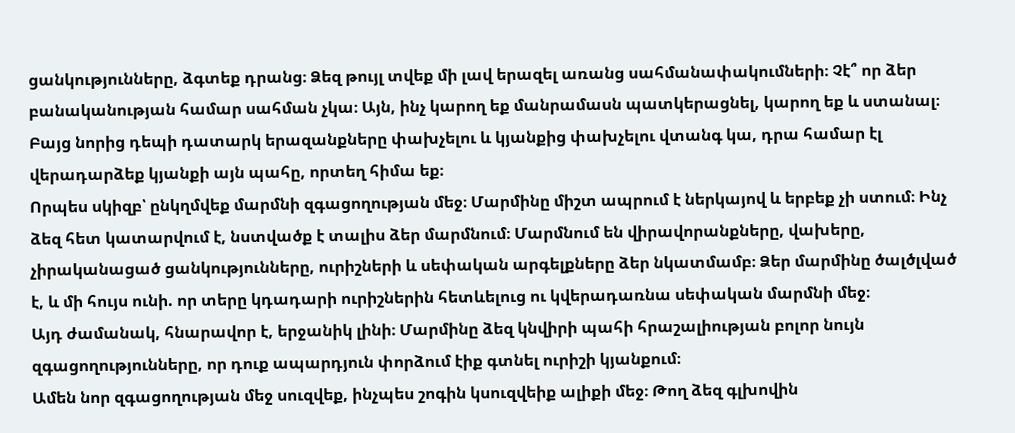ցանկությունները, ձգտեք դրանց։ Ձեզ թույլ տվեք մի լավ երազել առանց սահմանափակումների։ Չէ՞ որ ձեր բանականության համար սահման չկա։ Այն, ինչ կարող եք մանրամասն պատկերացնել, կարող եք և ստանալ։ Բայց նորից դեպի դատարկ երազանքները փախչելու և կյանքից փախչելու վտանգ կա, դրա համար էլ վերադարձեք կյանքի այն պահը, որտեղ հիմա եք։
Որպես սկիզբ՝ ընկղմվեք մարմնի զգացողության մեջ։ Մարմինը միշտ ապրում է ներկայով և երբեք չի ստում։ Ինչ ձեզ հետ կատարվում է, նստվածք է տալիս ձեր մարմնում։ Մարմնում են վիրավորանքները, վախերը, չիրականացած ցանկությունները, ուրիշների և սեփական արգելքները ձեր նկատմամբ։ Ձեր մարմինը ծալծլված է, և մի հույս ունի. որ տերը կդադարի ուրիշներին հետևելուց ու կվերադառնա սեփական մարմնի մեջ։
Այդ ժամանակ, հնարավոր է, երջանիկ լինի։ Մարմինը ձեզ կնվիրի պահի հրաշալիության բոլոր նույն զգացողությունները, որ դուք ապարդյուն փորձում էիք գտնել ուրիշի կյանքում։
Ամեն նոր զգացողության մեջ սուզվեք, ինչպես շոգին կսուզվեիք ալիքի մեջ։ Թող ձեզ գլխովին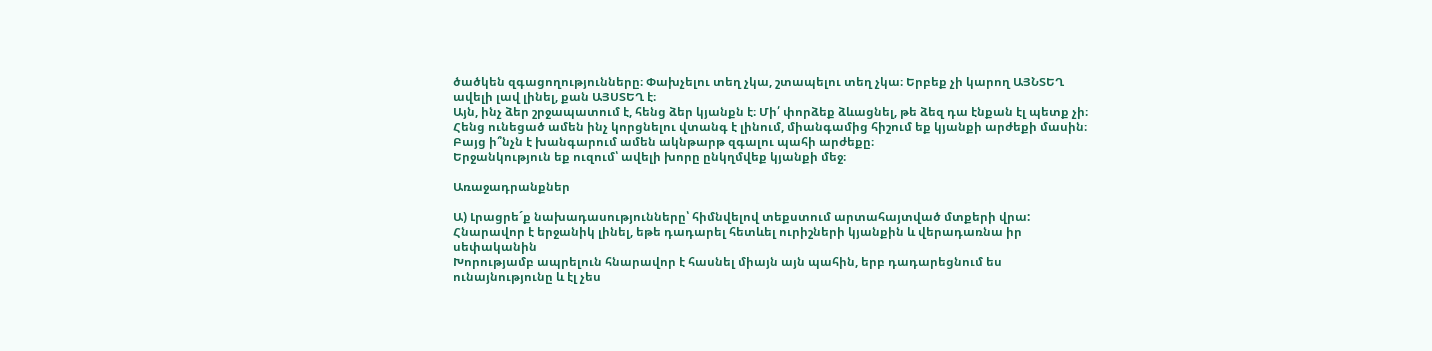ծածկեն զգացողությունները։ Փախչելու տեղ չկա, շտապելու տեղ չկա։ Երբեք չի կարող ԱՅՆՏԵՂ ավելի լավ լինել, քան ԱՅՍՏԵՂ է։
Այն, ինչ ձեր շրջապատում է, հենց ձեր կյանքն է։ Մի՛ փորձեք ձևացնել, թե ձեզ դա էնքան էլ պետք չի։ Հենց ունեցած ամեն ինչ կորցնելու վտանգ է լինում, միանգամից հիշում եք կյանքի արժեքի մասին։ Բայց ի՞նչն է խանգարում ամեն ակնթարթ զգալու պահի արժեքը։
Երջանկություն եք ուզում՝ ավելի խորը ընկղմվեք կյանքի մեջ։

Առաջադրանքներ

Ա) Լրացրե´ք նախադասությունները՝ հիմնվելով տեքստում արտահայտված մտքերի վրա:
Հնարավոր է երջանիկ լինել, եթե դադարել հետևել ուրիշների կյանքին և վերադառնա իր սեփականին
Խորությամբ ապրելուն հնարավոր է հասնել միայն այն պահին, երբ դադարեցնում ես ունայնությունը և էլ չես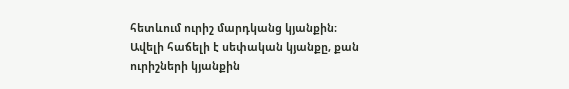հետևում ուրիշ մարդկանց կյանքին։
Ավելի հաճելի է սեփական կյանքը, քան ուրիշների կյանքին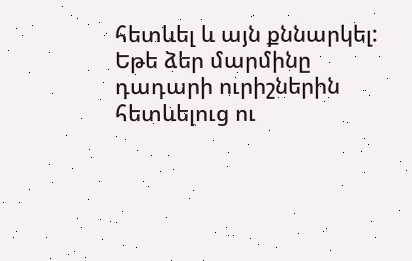հետևել և այն քննարկել:
Եթե ձեր մարմինը դադարի ուրիշներին հետևելուց ու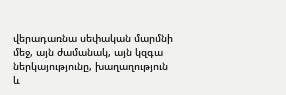վերադառնա սեփական մարմնի մեջ, այն ժամանակ, այն կզգա ներկայությունը, խաղաղություն և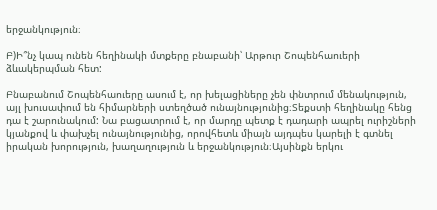երջանկություն։

Բ)Ի՞նչ կապ ունեն հեղինակի մտքերը բնաբանի՝ Արթուր Շոպենհաուերի ձևակերպման հետ:

Բնաբանում Շոպենհաուերը ասում է, որ խելացիները չեն փնտրում մենակություն, այլ խուսափում են հիմարների ստեղծած ունայնությունից։Տեքստի հեղինակը հենց դա է շարունակում: Նա բացատրում է, որ մարդը պետք է դադարի ապրել ուրիշների կյանքով և փախչել ունայնությունից, որովհետև միայն այդպես կարելի է գտնել իրական խորություն, խաղաղություն և երջանկություն։Այսինքն երկու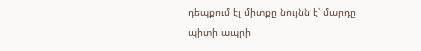դեպքում էլ միտքը նույնն է՝ մարդը պիտի ապրի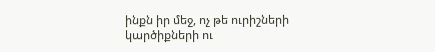ինքն իր մեջ, ոչ թե ուրիշների կարծիքների ու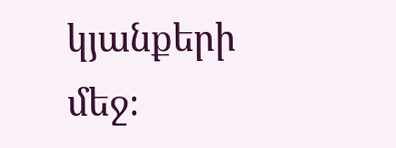կյանքերի մեջ։